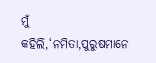ମୁଁ କହିଲି,‘ନମିତା,ପୁରୁଷମାନେ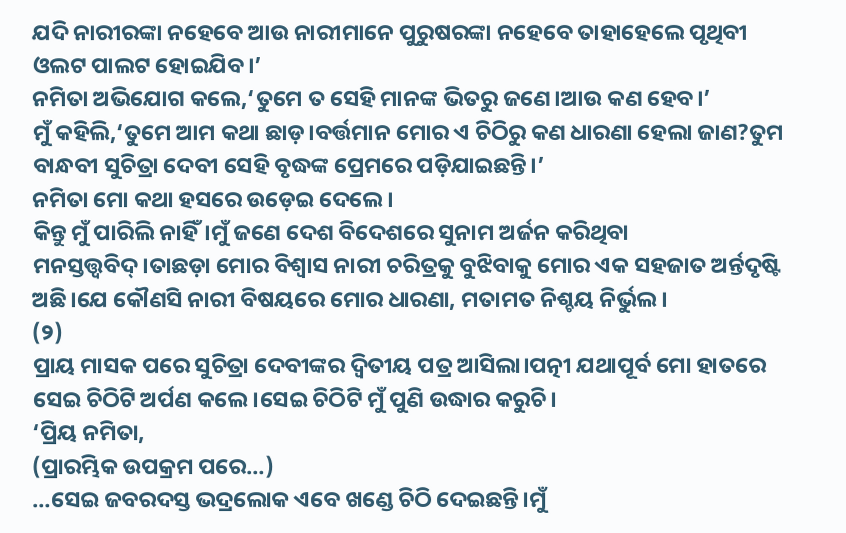ଯଦି ନାରୀରଙ୍କା ନହେବେ ଆଉ ନାରୀମାନେ ପୁରୁଷରଙ୍କା ନହେବେ ତାହାହେଲେ ପୃଥିବୀ ଓଲଟ ପାଲଟ ହୋଇଯିବ।’
ନମିତା ଅଭିଯୋଗ କଲେ,‘ତୁମେ ତ ସେହି ମାନଙ୍କ ଭିତରୁ ଜଣେ।ଆଉ କଣ ହେବ।’
ମୁଁ କହିଲି,‘ତୁମେ ଆମ କଥା ଛାଡ଼।ବର୍ତ୍ତମାନ ମୋର ଏ ଚିଠିରୁ କଣ ଧାରଣା ହେଲା ଜାଣ?ତୁମ ବାନ୍ଧବୀ ସୁଚିତ୍ରା ଦେବୀ ସେହି ବୃଦ୍ଧଙ୍କ ପ୍ରେମରେ ପଡ଼ିଯାଇଛନ୍ତି।’
ନମିତା ମୋ କଥା ହସରେ ଉଡ଼େଇ ଦେଲେ।
କିନ୍ତୁ ମୁଁ ପାରିଲି ନାହିଁ।ମୁଁ ଜଣେ ଦେଶ ବିଦେଶରେ ସୁନାମ ଅର୍ଜନ କରିଥିବା ମନସ୍ତତ୍ତ୍ବବିଦ୍।ତାଛଡ଼ା ମୋର ବିଶ୍ବାସ ନାରୀ ଚରିତ୍ରକୁ ବୁଝିବାକୁ ମୋର ଏକ ସହଜାତ ଅର୍ନ୍ତଦୃଷ୍ଟି ଅଛି।ଯେ କୌଣସି ନାରୀ ବିଷୟରେ ମୋର ଧାରଣା, ମତାମତ ନିଶ୍ଚୟ ନିର୍ଭୁଲ।
(୨)
ପ୍ରାୟ ମାସକ ପରେ ସୁଚିତ୍ରା ଦେବୀଙ୍କର ଦ୍ବିତୀୟ ପତ୍ର ଆସିଲା।ପତ୍ନୀ ଯଥାପୂର୍ବ ମୋ ହାତରେ ସେଇ ଚିଠିଟି ଅର୍ପଣ କଲେ।ସେଇ ଚିଠିଟି ମୁଁ ପୁଣି ଉଦ୍ଧାର କରୁଚି।
‘ପ୍ରିୟ ନମିତା,
(ପ୍ରାରମ୍ଭିକ ଉପକ୍ରମ ପରେ…)
…ସେଇ ଜବରଦସ୍ତ ଭଦ୍ରଲୋକ ଏବେ ଖଣ୍ଡେ ଚିଠି ଦେଇଛନ୍ତି।ମୁଁ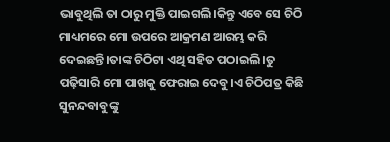ଭାବୁଥିଲି ତା ଠାରୁ ମୁକ୍ତି ପାଇଗଲି।କିନ୍ତୁ ଏବେ ସେ ଚିଠି ମାଧ୍ୟମରେ ମୋ ଉପରେ ଆକ୍ରମଣ ଆରମ୍ଭ କରି ଦେଇଛନ୍ତି।ତାଙ୍କ ଚିଠିଟା ଏଥି ସହିତ ପଠାଇଲି।ତୁ ପଢ଼ିସାରି ମୋ ପାଖକୁ ଫେରାଇ ଦେବୁ।ଏ ଚିଠିପତ୍ର କିଛି ସୁନନ୍ଦବାବୁଙ୍କୁ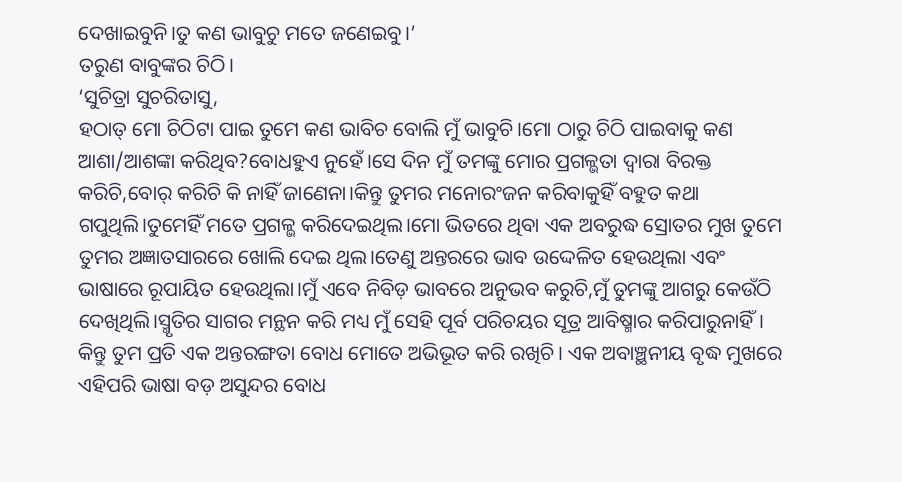ଦେଖାଇବୁନି।ତୁ କଣ ଭାବୁଚୁ ମତେ ଜଣେଇବୁ।’
ତରୁଣ ବାବୁଙ୍କର ଚିଠି।
‘ସୁଚିତ୍ରା ସୁଚରିତାସୁ,
ହଠାତ୍ ମୋ ଚିଠିଟା ପାଇ ତୁମେ କଣ ଭାବିଚ ବୋଲି ମୁଁ ଭାବୁଚି।ମୋ ଠାରୁ ଚିଠି ପାଇବାକୁ କଣ ଆଶା/ଆଶଙ୍କା କରିଥିବ?ବୋଧହୁଏ ନୁହେଁ।ସେ ଦିନ ମୁଁ ତମଙ୍କୁ ମୋର ପ୍ରଗଳ୍ଭତା ଦ୍ବାରା ବିରକ୍ତ କରିଚି,ବୋର୍ କରିଚି କି ନାହିଁ ଜାଣେନା।କିନ୍ତୁ ତୁମର ମନୋରଂଜନ କରିବାକୁହିଁ ବହୁତ କଥା ଗପୁଥିଲି।ତୁମେହିଁ ମତେ ପ୍ରଗଳ୍ଭ କରିଦେଇଥିଲ।ମୋ ଭିତରେ ଥିବା ଏକ ଅବରୁଦ୍ଧ ସ୍ରୋତର ମୁଖ ତୁମେ ତୁମର ଅଜ୍ଞାତସାରରେ ଖୋଲି ଦେଇ ଥିଲ।ତେଣୁ ଅନ୍ତରରେ ଭାବ ଉଦ୍ଦେଳିତ ହେଉଥିଲା ଏବଂ ଭାଷାରେ ରୂପାୟିତ ହେଉଥିଲା।ମୁଁ ଏବେ ନିବିଡ଼ ଭାବରେ ଅନୁଭବ କରୁଚି,ମୁଁ ତୁମଙ୍କୁ ଆଗରୁ କେଉଁଠି ଦେଖିଥିଲି।ସ୍ମୃତିର ସାଗର ମନ୍ଥନ କରି ମଧ୍ୟ ମୁଁ ସେହି ପୂର୍ବ ପରିଚୟର ସୂତ୍ର ଆବିଷ୍ମାର କରିପାରୁନାହିଁ। କିନ୍ତୁ ତୁମ ପ୍ରତି ଏକ ଅନ୍ତରଙ୍ଗତା ବୋଧ ମୋତେ ଅଭିଭୂତ କରି ରଖିଚି। ଏକ ଅବାଞ୍ଛନୀୟ ବୃଦ୍ଧ ମୁଖରେ ଏହିପରି ଭାଷା ବଡ଼ ଅସୁନ୍ଦର ବୋଧ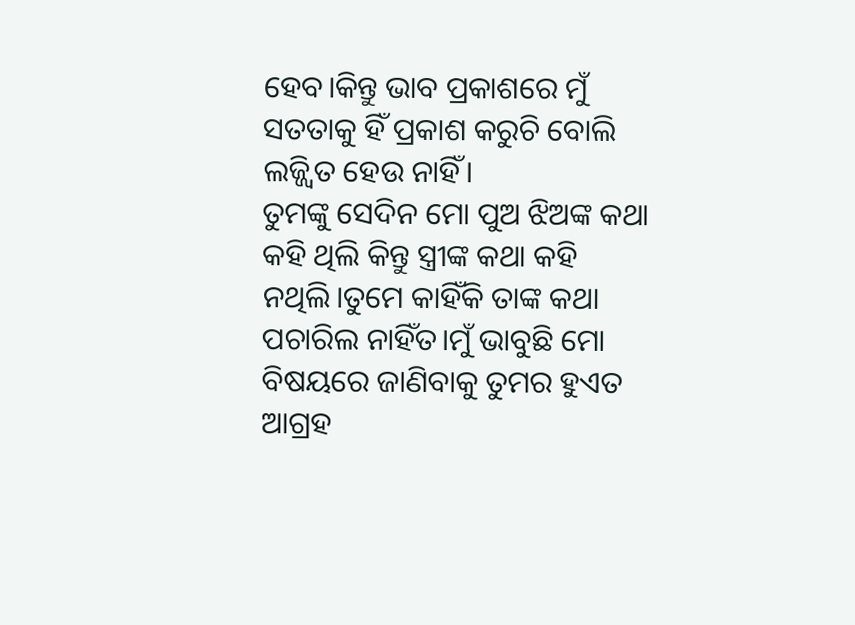ହେବ।କିନ୍ତୁ ଭାବ ପ୍ରକାଶରେ ମୁଁ ସତତାକୁ ହିଁ ପ୍ରକାଶ କରୁଚି ବୋଲି ଲଜ୍ଜ୍ବିତ ହେଉ ନାହିଁ।
ତୁମଙ୍କୁ ସେଦିନ ମୋ ପୁଅ ଝିଅଙ୍କ କଥା କହି ଥିଲି କିନ୍ତୁ ସ୍ତ୍ରୀଙ୍କ କଥା କହି ନଥିଲି।ତୁମେ କାହିଁକି ତାଙ୍କ କଥା ପଚାରିଲ ନାହିଁତ।ମୁଁ ଭାବୁଛି ମୋ ବିଷୟରେ ଜାଣିବାକୁ ତୁମର ହୁଏତ ଆଗ୍ରହ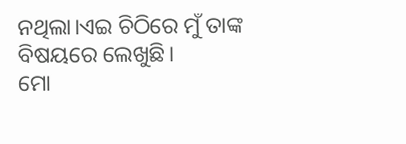ନଥିଲା।ଏଇ ଚିଠିରେ ମୁଁ ତାଙ୍କ ବିଷୟରେ ଲେଖୁଛି।
ମୋ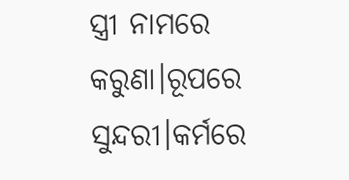ସ୍ତ୍ରୀ ନାମରେ କରୁଣା।ରୂପରେ ସୁନ୍ଦରୀ।କର୍ମରେ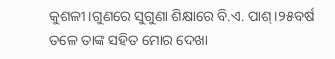କୁଶଳୀ।ଗୁଣରେ ସୁଗୁଣା ଶିକ୍ଷାରେ ବି.ଏ. ପାଶ୍।୨୫ବର୍ଷ ତଳେ ତାଙ୍କ ସହିତ ମୋର ଦେଖା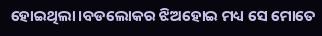ହୋଇଥିଲା।ବଡଲୋକର ଝିଅହୋଇ ମଧ୍ୟ ସେ ମୋତେ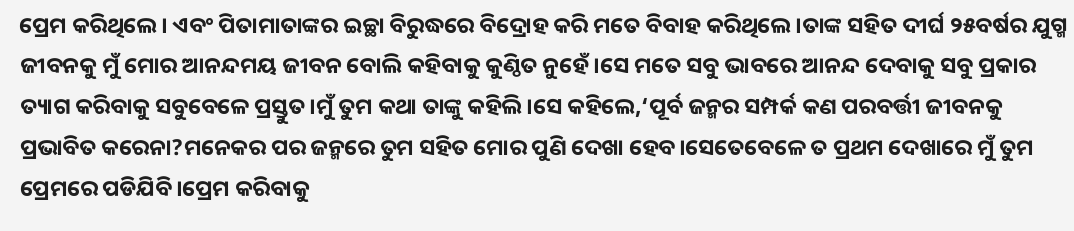ପ୍ରେମ କରିଥିଲେ। ଏବଂ ପିତାମାତାଙ୍କର ଇଚ୍ଛା ବିରୁଦ୍ଧରେ ବିଦ୍ରୋହ କରି ମତେ ବିବାହ କରିଥିଲେ।ତାଙ୍କ ସହିତ ଦୀର୍ଘ ୨୫ବର୍ଷର ଯୁଗ୍ମ ଜୀବନକୁ ମୁଁ ମୋର ଆନନ୍ଦମୟ ଜୀବନ ବୋଲି କହିବାକୁ କୁଣ୍ଠିତ ନୁହେଁ।ସେ ମତେ ସବୁ ଭାବରେ ଆନନ୍ଦ ଦେବାକୁ ସବୁ ପ୍ରକାର ତ୍ୟାଗ କରିବାକୁ ସବୁବେଳେ ପ୍ରସ୍ତୁତ।ମୁଁ ତୁମ କଥା ତାଙ୍କୁ କହିଲି।ସେ କହିଲେ,‘ପୂର୍ବ ଜନ୍ମର ସମ୍ପର୍କ କଣ ପରବର୍ତ୍ତୀ ଜୀବନକୁ ପ୍ରଭାବିତ କରେନା?ମନେକର ପର ଜନ୍ମରେ ତୁମ ସହିତ ମୋର ପୁଣି ଦେଖା ହେବ।ସେତେବେଳେ ତ ପ୍ରଥମ ଦେଖାରେ ମୁଁ ତୁମ ପ୍ରେମରେ ପଡିଯିବି।ପ୍ରେମ କରିବାକୁ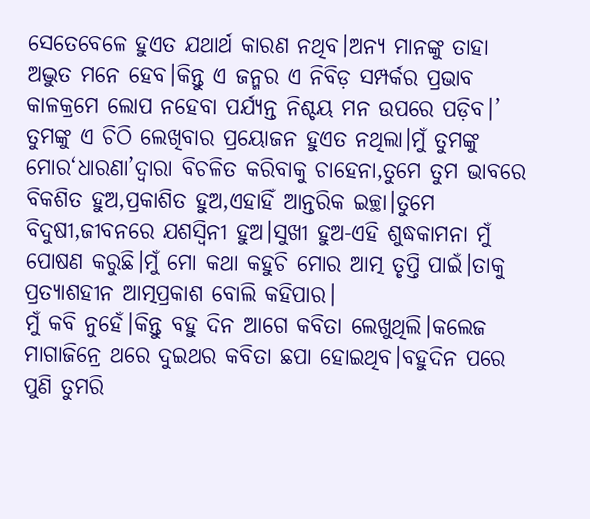ସେତେବେଳେ ହୁଏତ ଯଥାର୍ଥ କାରଣ ନଥିବ।ଅନ୍ୟ ମାନଙ୍କୁ ତାହା ଅଦ୍ଭୁତ ମନେ ହେବ।କିନ୍ତୁ ଏ ଜନ୍ମର ଏ ନିବିଡ଼ ସମ୍ପର୍କର ପ୍ରଭାବ କାଳକ୍ରମେ ଲୋପ ନହେବା ପର୍ଯ୍ୟନ୍ତ ନିଶ୍ଚୟ ମନ ଉପରେ ପଡ଼ିବ।’
ତୁମଙ୍କୁ ଏ ଚିଠି ଲେଖିବାର ପ୍ରୟୋଜନ ହୁଏତ ନଥିଲା।ମୁଁ ତୁମଙ୍କୁ ମୋର‘ଧାରଣା’ଦ୍ବାରା ବିଚଳିତ କରିବାକୁ ଚାହେନା,ତୁମେ ତୁମ ଭାବରେ ବିକଶିତ ହୁଅ,ପ୍ରକାଶିତ ହୁଅ,ଏହାହିଁ ଆନ୍ତରିକ ଇଚ୍ଛା।ତୁମେ ବିଦୁଷୀ,ଜୀବନରେ ଯଶସ୍ବିନୀ ହୁଅ।ସୁଖୀ ହୁଅ-ଏହି ଶୁଦ୍ଧକାମନା ମୁଁ ପୋଷଣ କରୁଛି।ମୁଁ ମୋ କଥା କହୁଚି ମୋର ଆତ୍ମ ତୃପ୍ତି ପାଇଁ।ତାକୁ ପ୍ରତ୍ୟାଶହୀନ ଆତ୍ମପ୍ରକାଶ ବୋଲି କହିପାର।
ମୁଁ କବି ନୁହେଁ।କିନ୍ତୁ ବହୁ ଦିନ ଆଗେ କବିତା ଲେଖୁଥିଲି।କଲେଜ ମାଗାଜିନ୍ରେ ଥରେ ଦୁଇଥର କବିତା ଛପା ହୋଇଥିବ।ବହୁଦିନ ପରେ ପୁଣି ତୁମରି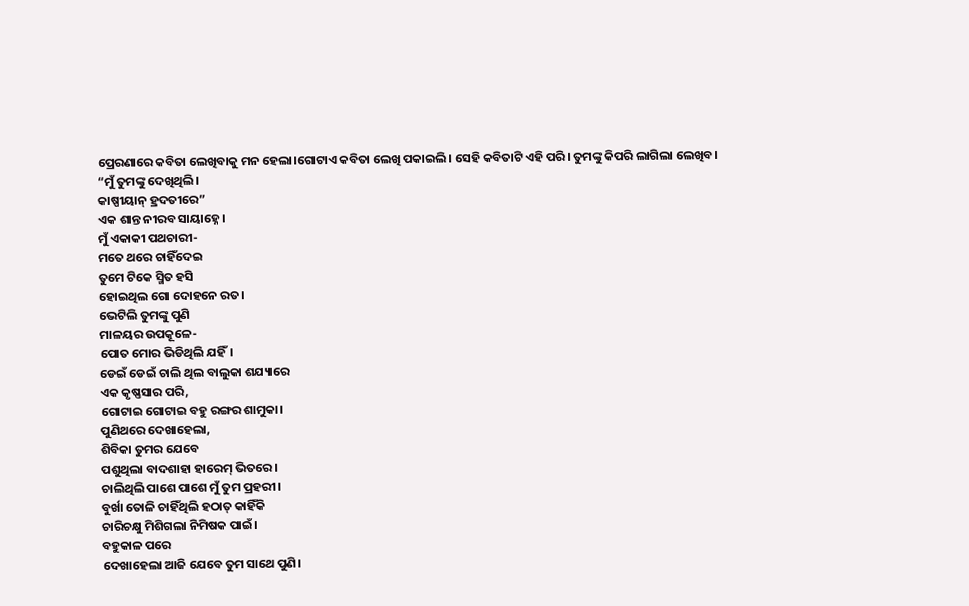ପ୍ରେରଣାରେ କବିତା ଲେଖିବାକୁ ମନ ହେଲା।ଗୋଟାଏ କବିତା ଲେଖି ପକାଇଲି। ସେହି କବିତାଟି ଏହି ପରି। ତୁମଙ୍କୁ କିପରି ଲାଗିଲା ଲେଖିବ।
“ମୁଁ ତୁମଙ୍କୁ ଦେଖିଥିଲି।
କାଷ୍ପୀୟାନ୍ ହ୍ରଦତୀରେ”
ଏକ ଶାନ୍ତ ନୀରବ ସାୟାହ୍ନେ।
ମୁଁ ଏକାକୀ ପଥଚାରୀ-
ମତେ ଥରେ ଚାହିଁଦେଇ
ତୁମେ ଟିକେ ସ୍ମିତ ହସି
ହୋଇଥିଲ ଗୋ ଦୋହନେ ରତ।
ଭେଟିଲି ତୁମଙ୍କୁ ପୁଣି
ମାଳୟର ଉପକୂଳେ-
ପୋତ ମୋର ଭିଡିଥିଲି ଯହିଁ।
ଡେଇଁ ଡେଇଁ ଚାଲି ଥିଲ ବାଲୁକା ଶଯ୍ୟାରେ
ଏକ କୃଷ୍ଣସାର ପରି,
ଗୋଟାଇ ଗୋଟାଇ ବହୁ ରଙ୍ଗର ଶାମୁକା।
ପୁଣିଥରେ ଦେଖାହେଲା,
ଶିବିକା ତୁମର ଯେବେ
ପଶୁଥିଲା ବାଦଶାହା ହାରେମ୍ ଭିତରେ।
ଚାଲିଥିଲି ପାଶେ ପାଶେ ମୁଁ ତୁମ ପ୍ରହରୀ।
ବୁର୍ଖା ତୋଳି ଚାହିଁଥିଲି ହଠାତ୍ କାହିଁକି
ଚାରିଚକ୍ଷୁ ମିଶିଗଲା ନିମିଷକ ପାଇଁ।
ବହୁକାଳ ପରେ
ଦେଖାହେଲା ଆଜି ଯେବେ ତୁମ ସାଥେ ପୁଣି।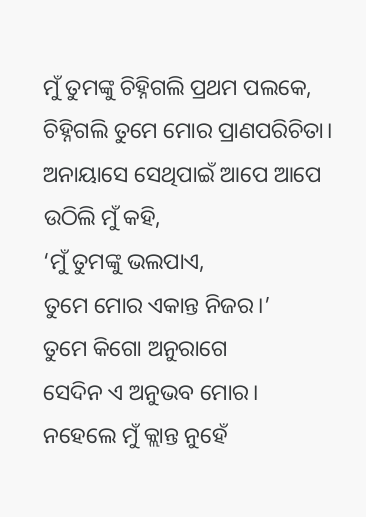ମୁଁ ତୁମଙ୍କୁ ଚିହ୍ନିଗଲି ପ୍ରଥମ ପଲକେ,
ଚିହ୍ନିଗଲି ତୁମେ ମୋର ପ୍ରାଣପରିଚିତା।
ଅନାୟାସେ ସେଥିପାଇଁ ଆପେ ଆପେ
ଉଠିଲି ମୁଁ କହି,
‘ମୁଁ ତୁମଙ୍କୁ ଭଲପାଏ,
ତୁମେ ମୋର ଏକାନ୍ତ ନିଜର।’
ତୁମେ କିଗୋ ଅନୁରାଗେ
ସେଦିନ ଏ ଅନୁଭବ ମୋର।
ନହେଲେ ମୁଁ କ୍ଲାନ୍ତ ନୁହେଁ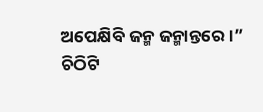ଅପେକ୍ଷିବି ଜନ୍ମ ଜନ୍ମାନ୍ତରେ।”
ଚିଠିଟି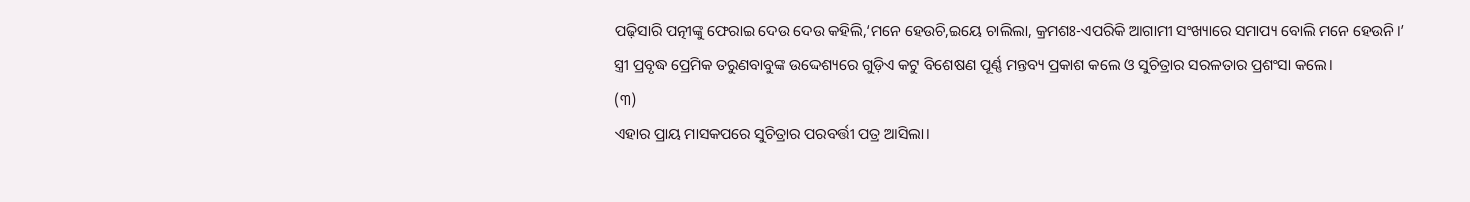ପଢ଼ିସାରି ପତ୍ନୀଙ୍କୁ ଫେରାଇ ଦେଉ ଦେଉ କହିଲି,‘ମନେ ହେଉଚି,ଇୟେ ଚାଲିଲା, କ୍ରମଶଃ-ଏପରିକି ଆଗାମୀ ସଂଖ୍ୟାରେ ସମାପ୍ୟ ବୋଲି ମନେ ହେଉନି।’
ସ୍ତ୍ରୀ ପ୍ରବୃଦ୍ଧ ପ୍ରେମିକ ତରୁଣବାବୁଙ୍କ ଉଦ୍ଦେଶ୍ୟରେ ଗୁଡ଼ିଏ କଟୁ ବିଶେଷଣ ପୂର୍ଣ୍ଣ ମନ୍ତବ୍ୟ ପ୍ରକାଶ କଲେ ଓ ସୁଚିତ୍ରାର ସରଳତାର ପ୍ରଶଂସା କଲେ।
(୩)
ଏହାର ପ୍ରାୟ ମାସକପରେ ସୁଚିତ୍ରାର ପରବର୍ତ୍ତୀ ପତ୍ର ଆସିଲା।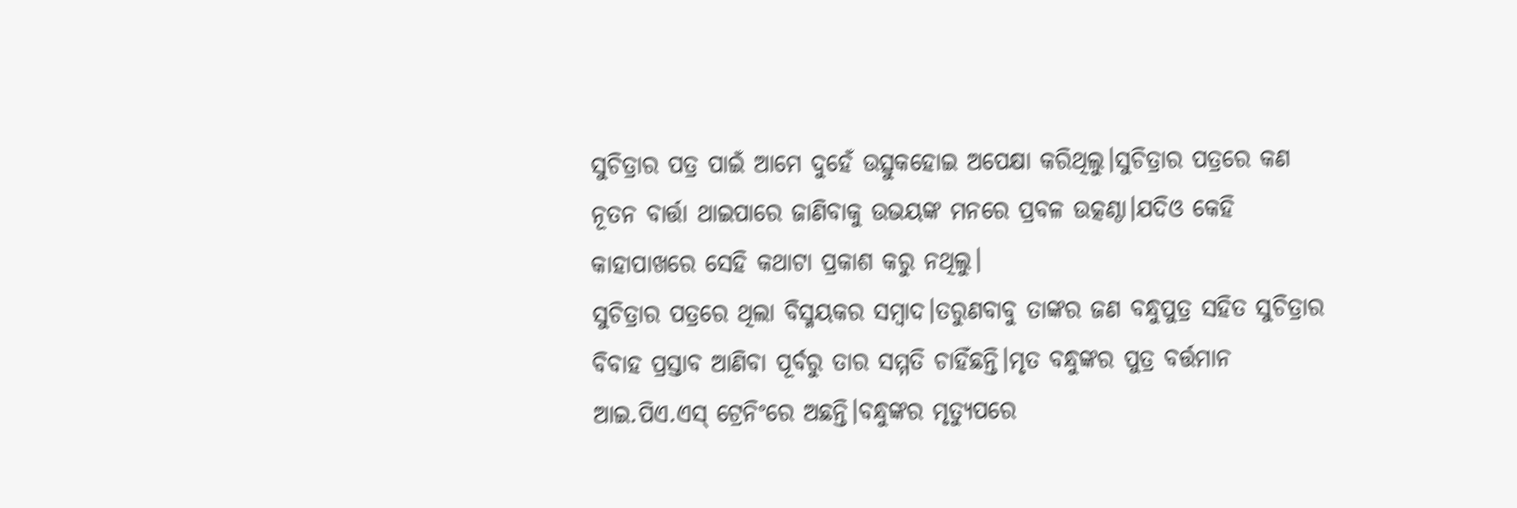ସୁଚିତ୍ରାର ପତ୍ର ପାଇଁ ଆମେ ଦୁହେଁ ଉତ୍ସୁକହୋଇ ଅପେକ୍ଷା କରିଥିଲୁ।ସୁଚିତ୍ରାର ପତ୍ରରେ କଣ ନୂତନ ବାର୍ତ୍ତା ଥାଇପାରେ ଜାଣିବାକୁ ଉଭୟଙ୍କ ମନରେ ପ୍ରବଳ ଉତ୍କଣ୍ଠା।ଯଦିଓ କେହି କାହାପାଖରେ ସେହି କଥାଟା ପ୍ରକାଶ କରୁ ନଥିଲୁ।
ସୁଚିତ୍ରାର ପତ୍ରରେ ଥିଲା ବିସ୍ମୟକର ସମ୍ବାଦ।ତରୁଣବାବୁ ତାଙ୍କର ଜଣ ବନ୍ଧୁପୁତ୍ର ସହିତ ସୁଚିତ୍ରାର ବିବାହ ପ୍ରସ୍ତାବ ଆଣିବା ପୂର୍ବରୁ ତାର ସମ୍ମତି ଚାହିଁଛନ୍ତି।ମୃତ ବନ୍ଧୁଙ୍କର ପୁତ୍ର ବର୍ତ୍ତମାନ ଆଇ.ପିଏ.ଏସ୍ ଟ୍ରେନିଂରେ ଅଛନ୍ତି।ବନ୍ଧୁଙ୍କର ମୃତ୍ୟୁପରେ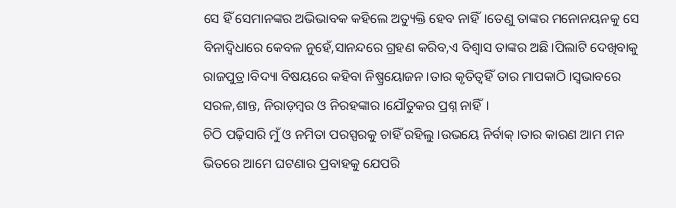ସେ ହିଁ ସେମାନଙ୍କର ଅଭିଭାବକ କହିଲେ ଅତ୍ୟୁକ୍ତି ହେବ ନାହିଁ।ତେଣୁ ତାଙ୍କର ମନୋନୟନକୁ ସେ ବିନାଦ୍ବିଧାରେ କେବଳ ନୁହେଁ,ସାନନ୍ଦରେ ଗ୍ରହଣ କରିବ,ଏ ବିଶ୍ବାସ ତାଙ୍କର ଅଛି।ପିଲାଟି ଦେଖିବାକୁ ରାଜପୁତ୍ର।ବିଦ୍ୟା ବିଷୟରେ କହିବା ନିଷ୍ପ୍ରୟୋଜନ।ତାର କୃତିତ୍ବହିଁ ତାର ମାପକାଠି।ସ୍ବଭାବରେ ସରଳ,ଶାନ୍ତ, ନିରାଡ଼ମ୍ବର ଓ ନିରହଙ୍କାର।ଯୌତୁକର ପ୍ରଶ୍ନ ନାହିଁ।
ଚିଠି ପଢ଼ିସାରି ମୁଁ ଓ ନମିତା ପରସ୍ପରକୁ ଚାହିଁ ରହିଲୁ।ଉଭୟେ ନିର୍ବାକ୍।ତାର କାରଣ ଆମ ମନ ଭିତରେ ଆମେ ଘଟଣାର ପ୍ରବାହକୁ ଯେପରି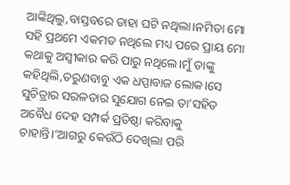ଆଙ୍କିଥିଲୁ,ବାସ୍ତବରେ ତାହା ଘଟି ନଥିଲା।ନମିତା ମୋ ସହି ପ୍ରଥମେ ଏକମତ ନଥିଲେ ମଧ୍ୟ ପରେ ପ୍ରାୟ ମୋ କଥାକୁ ଅସ୍ବୀକାର କରି ପାରୁ ନଥିଲେ।ମୁଁ ତାଙ୍କୁ କହିଥିଲି,ତରୁଣବାବୁ ଏକ ଧପ୍ପାବାଜ ଲୋକ।ସେ ସୁଚିତ୍ରାର ସରଳତାର ସୁଯୋଗ ନେଇ ତା’ସହିତ ଅବୈଧ ଦେହ ସମ୍ପର୍କ ପ୍ରତିଷ୍ଠା କରିବାକୁ ଚାହାନ୍ତି।‘ଆଗରୁ କେଉଁଠି ଦେଖିଲା ପରି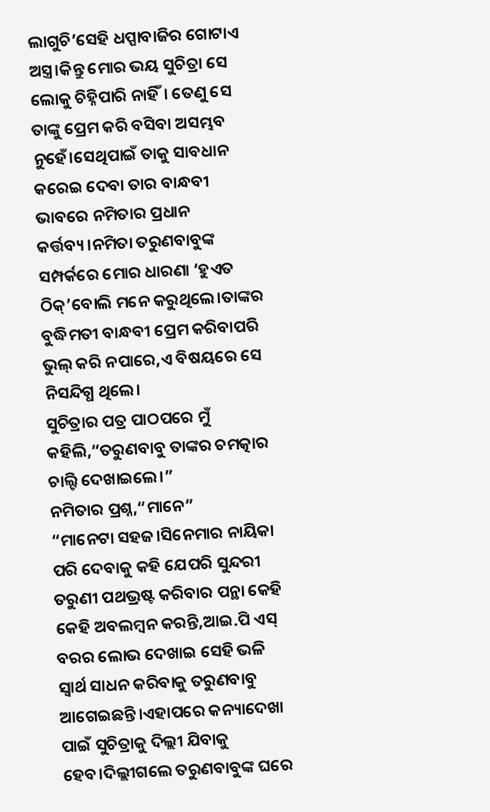ଲାଗୁଚି’ସେହି ଧପ୍ପାବାଜିର ଗୋଟାଏ ଅସ୍ତ୍ର।କିନ୍ତୁ ମୋର ଭୟ ସୁଚିତ୍ରା ସେ ଲୋକୁ ଚିହ୍ନିପାରି ନାହିଁ। ତେଣୁ ସେ ତାଙ୍କୁ ପ୍ରେମ କରି ବସିବା ଅସମ୍ଭବ ନୁହେଁ।ସେଥିପାଇଁ ତାକୁ ସାବଧାନ କରେଇ ଦେବା ତାର ବାନ୍ଧବୀ ଭାବରେ ନମିତାର ପ୍ରଧାନ କର୍ତ୍ତବ୍ୟ।ନମିତା ତରୁଣବାବୁଙ୍କ ସମ୍ପର୍କରେ ମୋର ଧାରଣା ‘ହୁଏତ ଠିକ୍’ବୋଲି ମନେ କରୁଥିଲେ।ତାଙ୍କର ବୁଦ୍ଧିମତୀ ବାନ୍ଧବୀ ପ୍ରେମ କରିବାପରି ଭୁଲ୍ କରି ନପାରେ,ଏ ବିଷୟରେ ସେ ନିସନ୍ଦିଗ୍ଧ ଥିଲେ।
ସୁଚିତ୍ରାର ପତ୍ର ପାଠପରେ ମୁଁ କହିଲି,“ତରୁଣବାବୁ ତାଙ୍କର ଚମତ୍କାର ଚାଲ୍ଟି ଦେଖାଇଲେ।”
ନମିତାର ପ୍ରଶ୍ନ,“ମାନେ”
“ମାନେଟା ସହଜ।ସିନେମାର ନାୟିକା ପରି ଦେବାକୁ କହି ଯେପରି ସୁନ୍ଦରୀ ତରୁଣୀ ପଥଭ୍ରଷ୍ଟ କରିବାର ପନ୍ଥା କେହି କେହି ଅବଲମ୍ବନ କରନ୍ତି,ଆଇ.ପି ଏସ୍ ବରର ଲୋଭ ଦେଖାଇ ସେହି ଭଳି ସ୍ବାର୍ଥ ସାଧନ କରିବାକୁ ତରୁଣବାବୁ ଆଗେଇଛନ୍ତି।ଏହାପରେ କନ୍ୟାଦେଖା ପାଇଁ ସୁଚିତ୍ରାକୁ ଦିଲ୍ଲୀ ଯିବାକୁ ହେବ।ଦିଲ୍ଲୀଗଲେ ତରୁଣବାବୁଙ୍କ ଘରେ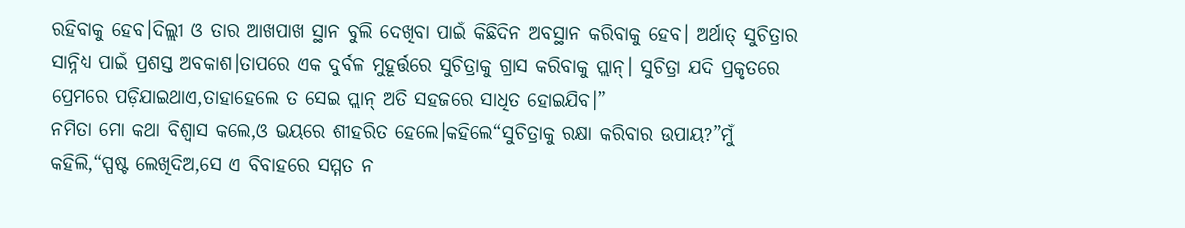ରହିବାକୁ ହେବ।ଦିଲ୍ଲୀ ଓ ତାର ଆଖପାଖ ସ୍ଥାନ ବୁଲି ଦେଖିବା ପାଇଁ କିଛିଦିନ ଅବସ୍ଥାନ କରିବାକୁ ହେବ। ଅର୍ଥାତ୍ ସୁଚିତ୍ରାର ସାନ୍ନିଧ୍ୟ ପାଇଁ ପ୍ରଶସ୍ତ ଅବକାଶ।ତାପରେ ଏକ ଦୁର୍ବଳ ମୁହୂର୍ତ୍ତରେ ସୁଚିତ୍ରାକୁ ଗ୍ରାସ କରିବାକୁ ପ୍ଲାନ୍। ସୁଚିତ୍ରା ଯଦି ପ୍ରକୃତରେ ପ୍ରେମରେ ପଡ଼ିଯାଇଥାଏ,ତାହାହେଲେ ତ ସେଇ ପ୍ଲାନ୍ ଅତି ସହଜରେ ସାଧିତ ହୋଇଯିବ।”
ନମିତା ମୋ କଥା ବିଶ୍ବାସ କଲେ,ଓ ଭୟରେ ଶୀହରିତ ହେଲେ।କହିଲେ“ସୁଚିତ୍ରାକୁ ରକ୍ଷା କରିବାର ଉପାୟ?”ମୁଁ କହିଲି,“ସ୍ପଷ୍ଟ ଲେଖିଦିଅ,ସେ ଏ ବିବାହରେ ସମ୍ମତ ନ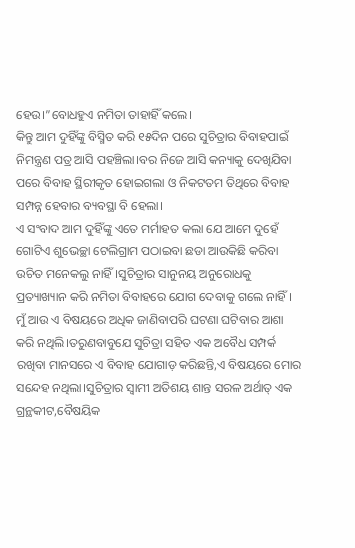ହେଉ।”ବୋଧହୁଏ ନମିତା ତାହାହିଁ କଲେ।
କିନ୍ତୁ ଆମ ଦୁହିଁଙ୍କୁ ବିସ୍ମିତ କରି ୧୫ଦିନ ପରେ ସୁଚିତ୍ରାର ବିବାହପାଇଁ ନିମନ୍ତ୍ରଣ ପତ୍ର ଆସି ପହଞ୍ଚିଲା।ବର ନିଜେ ଆସି କନ୍ୟାକୁ ଦେଖିଯିବା ପରେ ବିବାହ ସ୍ଥିରୀକୃତ ହୋଇଗଲା ଓ ନିକଟତମ ତିଥିରେ ବିବାହ ସମ୍ପନ୍ନ ହେବାର ବ୍ୟବସ୍ଥା ବି ହେଲା।
ଏ ସଂବାଦ ଆମ ଦୁହିଁଙ୍କୁ ଏତେ ମର୍ମାହତ କଲା ଯେ ଆମେ ଦୁହେଁ ଗୋଟିଏ ଶୁଭେଚ୍ଛା ଟେଲିଗ୍ରାମ ପଠାଇବା ଛଡା ଆଉକିଛି କରିବା ଉଚିତ ମନେକଲୁ ନାହିଁ।ସୁଚିତ୍ରାର ସାନୁନୟ ଅନୁରୋଧକୁ ପ୍ରତ୍ୟାଖ୍ୟାନ କରି ନମିତା ବିବାହରେ ଯୋଗ ଦେବାକୁ ଗଲେ ନାହିଁ।
ମୁଁ ଆଉ ଏ ବିଷୟରେ ଅଧିକ ଜାଣିବାପରି ଘଟଣା ଘଟିବାର ଆଶା କରି ନଥିଲି।ତରୁଣବାବୁଯେ ସୁଚିତ୍ରା ସହିତ ଏକ ଅବୈଧ ସମ୍ପର୍କ ରଖିବା ମାନସରେ ଏ ବିବାହ ଯୋଗାଡ଼ କରିଛନ୍ତି,ଏ ବିଷୟରେ ମୋର ସନ୍ଦେହ ନଥିଲା।ସୁଚିତ୍ରାର ସ୍ବାମୀ ଅତିଶୟ ଶାନ୍ତ ସରଳ ଅର୍ଥାତ୍ ଏକ ଗ୍ରନ୍ଥକୀଟ,ବୈଷୟିକ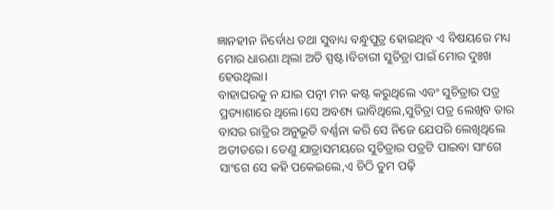ଜ୍ଞାନହୀନ ନିର୍ବୋଧ ତଥା ସୁବାଧ୍ୟ ବନ୍ଧୁପୁତ୍ର ହୋଇଥିବ ଏ ବିଷୟରେ ମଧ୍ୟ ମୋର ଧାରଣା ଥିଲା ଅତି ସ୍ପଷ୍ଟ।ବିଚାରୀ ସୁଚିତ୍ରା ପାଇଁ ମୋର ଦୁଃଖ ହେଉଥିଲା।
ବାହାଘରକୁ ନ ଯାଇ ପତ୍ନୀ ମନ କଷ୍ଟ କରୁଥିଲେ ଏବଂ ସୁଚିତ୍ରାର ପତ୍ର ପ୍ରତ୍ୟାଶାରେ ଥିଲେ।ସେ ଅବଶ୍ୟ ଭାବିଥିଲେ,ସୁଚିତ୍ରା ପତ୍ର ଲେଖିବ ତାର ବାସର ରାତ୍ରିର ଅନୁଭୂତି ବର୍ଣ୍ଣନା କରି ସେ ନିଜେ ଯେପରି ଲେଖିଥିଲେ ଅତୀତରେ। ତେଣୁ ଯାତ୍ରାସମୟରେ ସୁଚିତ୍ରାର ପତ୍ରଟି ପାଇବା ସାଂଗେ ସାଂଗେ ସେ କହି ପକେଇଲେ,ଏ ଚିଠି ତୁମ ପଢ଼ି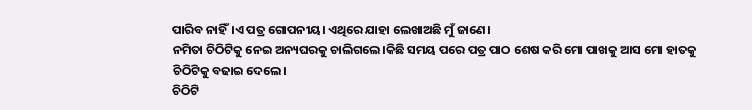ପାରିବ ନାହିଁ।ଏ ପତ୍ର ଗୋପନୀୟ। ଏଥିରେ ଯାହା ଲେଖାଅଛି ମୁଁ ଜାଣେ।
ନମିତା ଚିଠିଟିକୁ ନେଇ ଅନ୍ୟଘରକୁ ଚାଲିଗଲେ।କିଛି ସମୟ ପରେ ପତ୍ର ପାଠ ଶେଷ କରି ମୋ ପାଖକୁ ଆସ ମୋ ହାତକୁ ଚିଠିଟିକୁ ବଢାଇ ଦେଲେ।
ଚିଠିଟି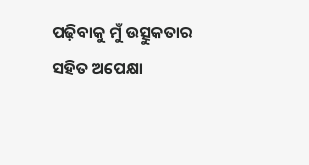ପଢ଼ିବାକୁ ମୁଁ ଉତ୍ସୁକତାର ସହିତ ଅପେକ୍ଷା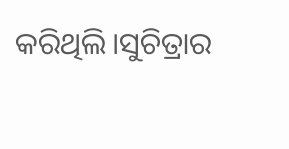କରିଥିଲି।ସୁଚିତ୍ରାର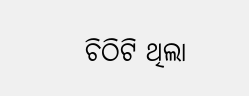ଚିଠିଟି ଥିଲା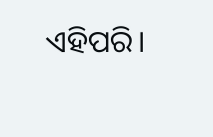ଏହିପରି।